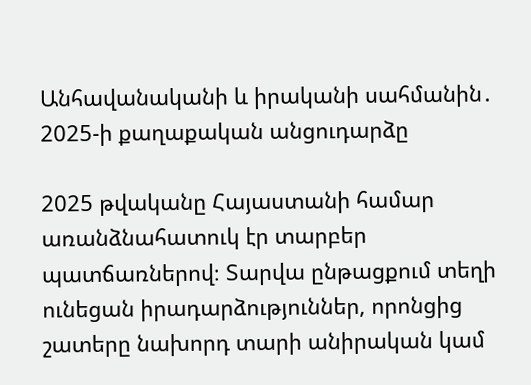Անհավանականի և իրականի սահմանին․ 2025-ի քաղաքական անցուդարձը

2025 թվականը Հայաստանի համար առանձնահատուկ էր տարբեր պատճառներով։ Տարվա ընթացքում տեղի ունեցան իրադարձություններ, որոնցից շատերը նախորդ տարի անիրական կամ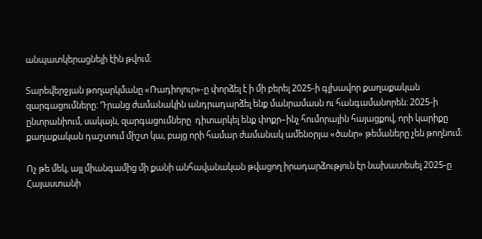անպատկերացնելի էին թվում։

Տարեվերջյան թողարկմանը «Ռադիոլուր»-ը փորձել է ի մի բերել 2025-ի գլխավոր քաղաքական զարգացումները։ Դրանց ժամանակին անդրադարձել ենք մանրամասն ու հանգամանորեն։ 2025-ի ընտրանիում, սակայն, զարգացումները  դիտարկել ենք փոքր–ինչ հումորային հայացքով, որի կարիքը քաղաքական դաշտում միշտ կա, բայց որի համար ժամանակ ամենօրյա «ծանր» թեմաները չեն թողնում։

Ոչ թե մեկ, այլ միանգամից մի քանի անհավանական թվացող իրադարձություն էր նախատեսել 2025-ը Հայաստանի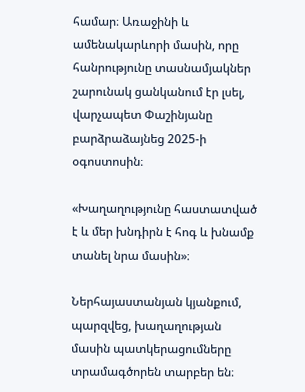համար։ Առաջինի և ամենակարևորի մասին, որը հանրությունը տասնամյակներ շարունակ ցանկանում էր լսել, վարչապետ Փաշինյանը բարձրաձայնեց 2025-ի օգոստոսին։

«Խաղաղությունը հաստատված է և մեր խնդիրն է հոգ և խնամք տանել նրա մասին»։

Ներհայաստանյան կյանքում, պարզվեց, խաղաղության մասին պատկերացումները տրամագծորեն տարբեր են։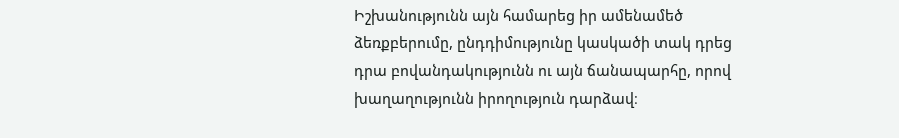Իշխանությունն այն համարեց իր ամենամեծ ձեռքբերումը, ընդդիմությունը կասկածի տակ դրեց դրա բովանդակությունն ու այն ճանապարհը, որով խաղաղությունն իրողություն դարձավ։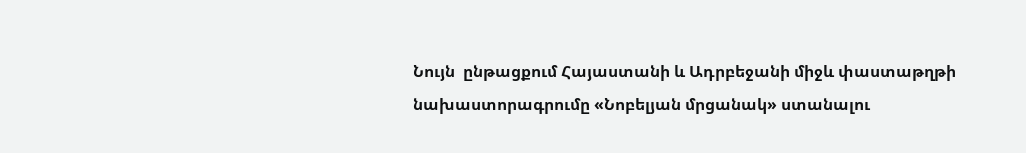Նույն  ընթացքում Հայաստանի և Ադրբեջանի միջև փաստաթղթի  նախաստորագրումը «Նոբելյան մրցանակ» ստանալու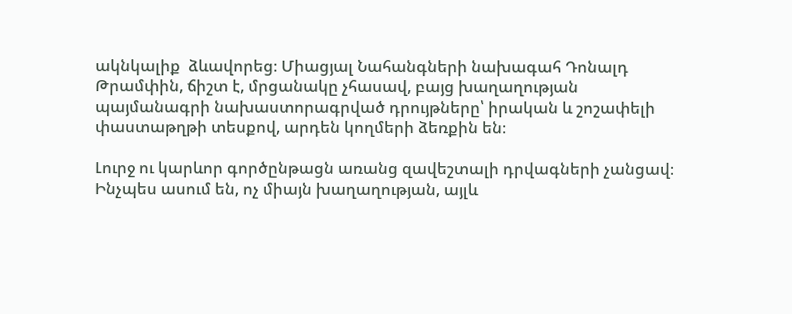ակնկալիք  ձևավորեց։ Միացյալ Նահանգների նախագահ Դոնալդ Թրամփին, ճիշտ է, մրցանակը չհասավ, բայց խաղաղության պայմանագրի նախաստորագրված դրույթները՝ իրական և շոշափելի փաստաթղթի տեսքով, արդեն կողմերի ձեռքին են։

Լուրջ ու կարևոր գործընթացն առանց զավեշտալի դրվագների չանցավ։ Ինչպես ասում են, ոչ միայն խաղաղության, այլև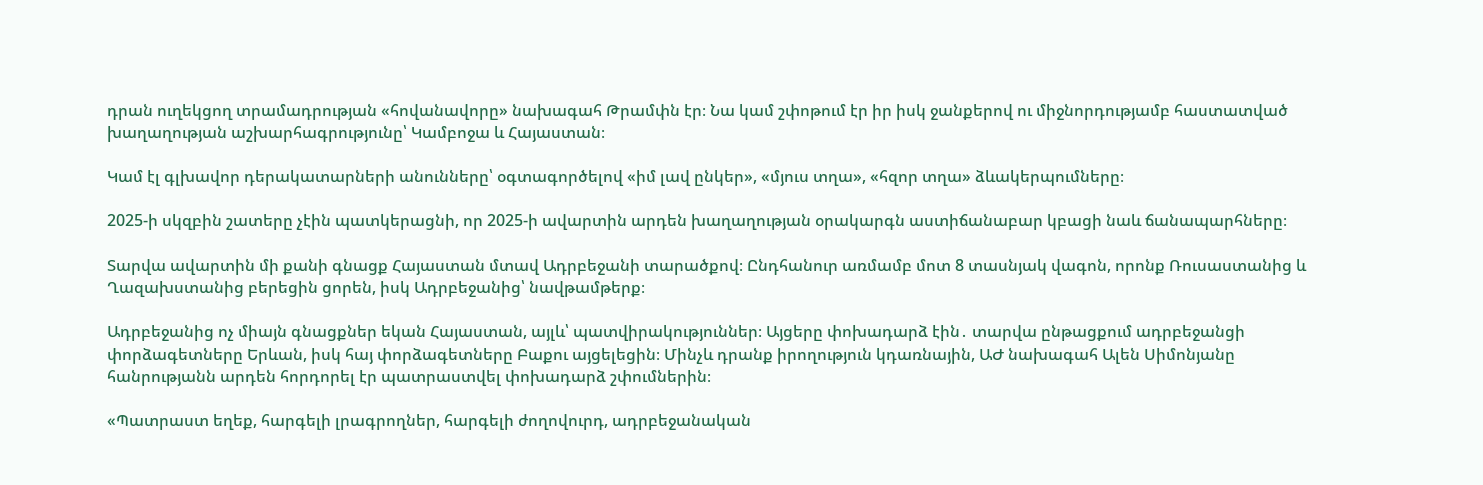դրան ուղեկցող տրամադրության «հովանավորը» նախագահ Թրամփն էր։ Նա կամ շփոթում էր իր իսկ ջանքերով ու միջնորդությամբ հաստատված խաղաղության աշխարհագրությունը՝ Կամբոջա և Հայաստան։

Կամ էլ գլխավոր դերակատարների անունները՝ օգտագործելով «իմ լավ ընկեր», «մյուս տղա», «հզոր տղա» ձևակերպումները։

2025-ի սկզբին շատերը չէին պատկերացնի, որ 2025-ի ավարտին արդեն խաղաղության օրակարգն աստիճանաբար կբացի նաև ճանապարհները։

Տարվա ավարտին մի քանի գնացք Հայաստան մտավ Ադրբեջանի տարածքով։ Ընդհանուր առմամբ մոտ 8 տասնյակ վագոն, որոնք Ռուսաստանից և Ղազախստանից բերեցին ցորեն, իսկ Ադրբեջանից՝ նավթամթերք։

Ադրբեջանից ոչ միայն գնացքներ եկան Հայաստան, այլև՝ պատվիրակություններ։ Այցերը փոխադարձ էին․ տարվա ընթացքում ադրբեջանցի փորձագետները Երևան, իսկ հայ փորձագետները Բաքու այցելեցին։ Մինչև դրանք իրողություն կդառնային, ԱԺ նախագահ Ալեն Սիմոնյանը հանրությանն արդեն հորդորել էր պատրաստվել փոխադարձ շփումներին։

«Պատրաստ եղեք, հարգելի լրագրողներ, հարգելի ժողովուրդ, ադրբեջանական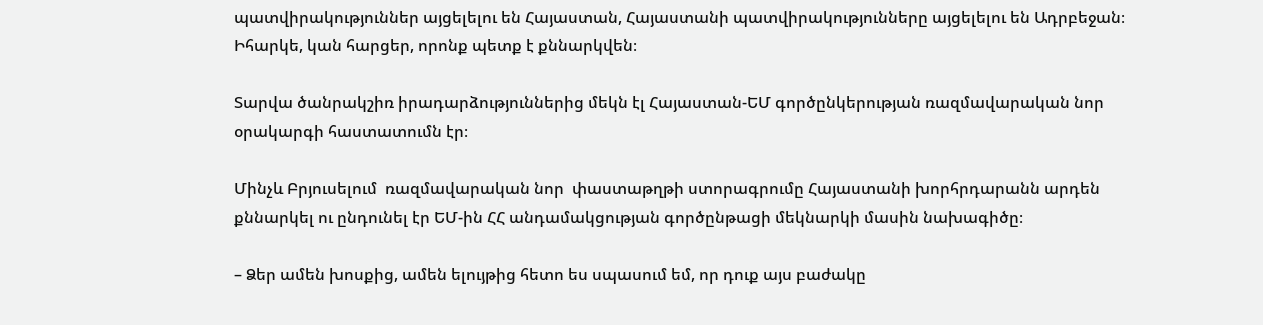պատվիրակություններ այցելելու են Հայաստան, Հայաստանի պատվիրակությունները այցելելու են Ադրբեջան։ Իհարկե, կան հարցեր, որոնք պետք է քննարկվեն։

Տարվա ծանրակշիռ իրադարձություններից մեկն էլ Հայաստան-ԵՄ գործընկերության ռազմավարական նոր  օրակարգի հաստատումն էր։

Մինչև Բրյուսելում  ռազմավարական նոր  փաստաթղթի ստորագրումը Հայաստանի խորհրդարանն արդեն  քննարկել ու ընդունել էր ԵՄ-ին ՀՀ անդամակցության գործընթացի մեկնարկի մասին նախագիծը։

– Ձեր ամեն խոսքից, ամեն ելույթից հետո ես սպասում եմ, որ դուք այս բաժակը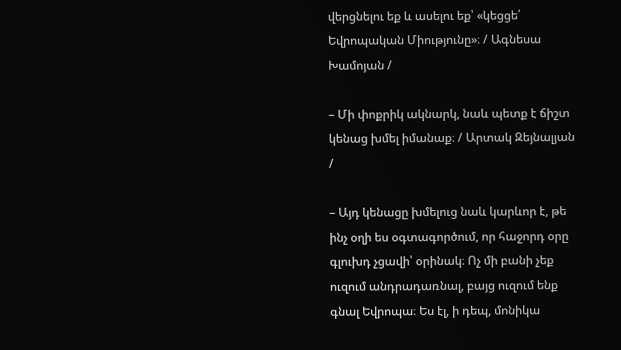վերցնելու եք և ասելու եք՝ «կեցցե՛ Եվրոպական Միությունը»։ / Ագնեսա Խամոյան /

– Մի փոքրիկ ակնարկ, նաև պետք է ճիշտ կենաց խմել իմանաք։ / Արտակ Զեյնալյան /

– Այդ կենացը խմելուց նաև կարևոր է, թե ինչ օղի ես օգտագործում, որ հաջորդ օրը գլուխդ չցավի՝ օրինակ։ Ոչ մի բանի չեք ուզում անդրադառնալ, բայց ուզում ենք գնալ Եվրոպա։ Ես էլ, ի դեպ, մոնիկա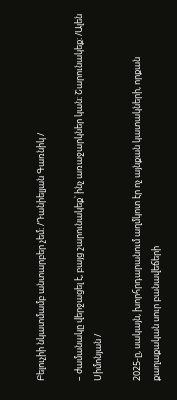Բելուչիի նկատմամբ անտարբեր չեմ։ /Դանիելյան Գառնիկ /

– ժամանակը վերջացել է, բայց շարունակեք՝ ինչ առաջարկներ կան։ Շարունակեք։ /Ալեն Սիմոնյան /

2025-ը, սակայն, խորհրդարանում աղմկոտ էր ոչ այնքան կատակների, որքան քաղաքական սուր բանավեճերի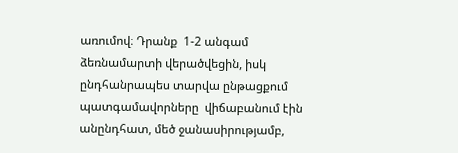առումով։ Դրանք  1-2 անգամ ձեռնամարտի վերածվեցին, իսկ ընդհանրապես տարվա ընթացքում պատգամավորները  վիճաբանում էին անընդհատ, մեծ ջանասիրությամբ,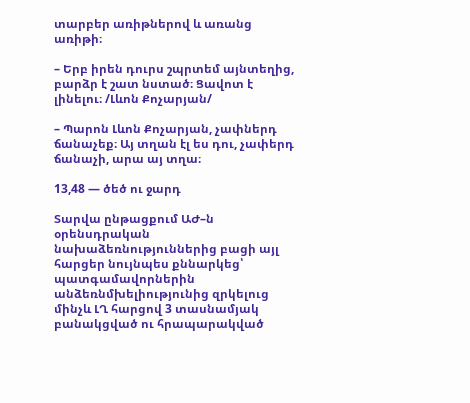տարբեր առիթներով և առանց առիթի։

– Երբ իրեն դուրս շպրտեմ այնտեղից, բարձր է շատ նստած։ Ցավոտ է լինելու։ /Լևոն Քոչարյան/

– Պարոն Լևոն Քոչարյան, չափներդ ճանաչեք։ Այ տղան էլ ես դու, չափերդ ճանաչի, արա այ տղա։

13,48 — ծեծ ու ջարդ

Տարվա ընթացքում ԱԺ–ն օրենսդրական նախաձեռնություններից բացի այլ հարցեր նույնպես քննարկեց՝ պատգամավորներին անձեռնմխելիությունից զրկելուց մինչև ԼՂ հարցով 3 տասնամյակ բանակցված ու հրապարակված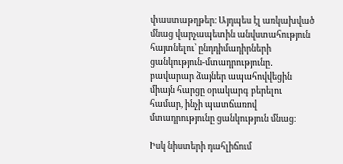փաստաթղթեր։ Այդպես էլ առկախված մնաց վարչապետին անվստահություն հայտնելու՝ ընդդիմադիրների ցանկություն-մտադրությունը․ բավարար ձայներ ապահովվեցին միայն հարցը օրակարգ բերելու համար, ինչի պատճառով մտադրությունը ցանկություն մնաց։

Իսկ նիստերի դահլիճում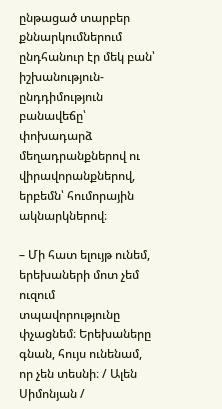ընթացած տարբեր քննարկումներում ընդհանուր էր մեկ բան՝  իշխանություն-ընդդիմություն բանավեճը՝  փոխադարձ մեղադրանքներով ու վիրավորանքներով, երբեմն՝ հումորային ակնարկներով։

– Մի հատ ելույթ ունեմ, երեխաների մոտ չեմ ուզում տպավորությունը փչացնեմ։ Երեխաները գնան, հույս ունենամ, որ չեն տեսնի։ / Ալեն Սիմոնյան /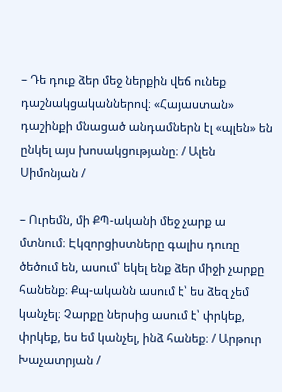– Դե դուք ձեր մեջ ներքին վեճ ունեք դաշնակցականներով։ «Հայաստան» դաշինքի մնացած անդամներն էլ «պլեն» են ընկել այս խոսակցությանը։ / Ալեն Սիմոնյան /

– Ուրեմն, մի ՔՊ-ականի մեջ չարք ա մտնում։ Էկզորցիստները գալիս դուռը ծեծում են, ասում՝ եկել ենք ձեր միջի չարքը հանենք։ Քպ-ականն ասում է՝ ես ձեզ չեմ կանչել։ Չարքը ներսից ասում է՝ փրկեք, փրկեք, ես եմ կանչել, ինձ հանեք։ / Արթուր Խաչատրյան /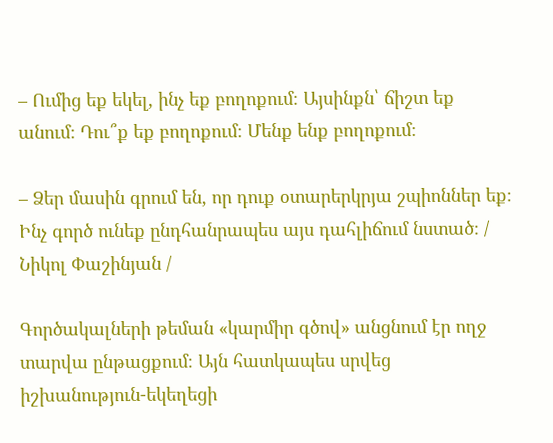– Ումից եք եկել, ինչ եք բողոքում։ Այսինքն՝ ճիշտ եք անում։ Դու՞ք եք բողոքում։ Մենք ենք բողոքում։

– Ձեր մասին գրում են, որ դուք օտարերկրյա շպիոններ եք։ Ինչ գործ ունեք ընդհանրապես այս դահլիճում նստած։ / Նիկոլ Փաշինյան /

Գործակալների թեման «կարմիր գծով» անցնում էր ողջ տարվա ընթացքում։ Այն հատկապես սրվեց իշխանություն-եկեղեցի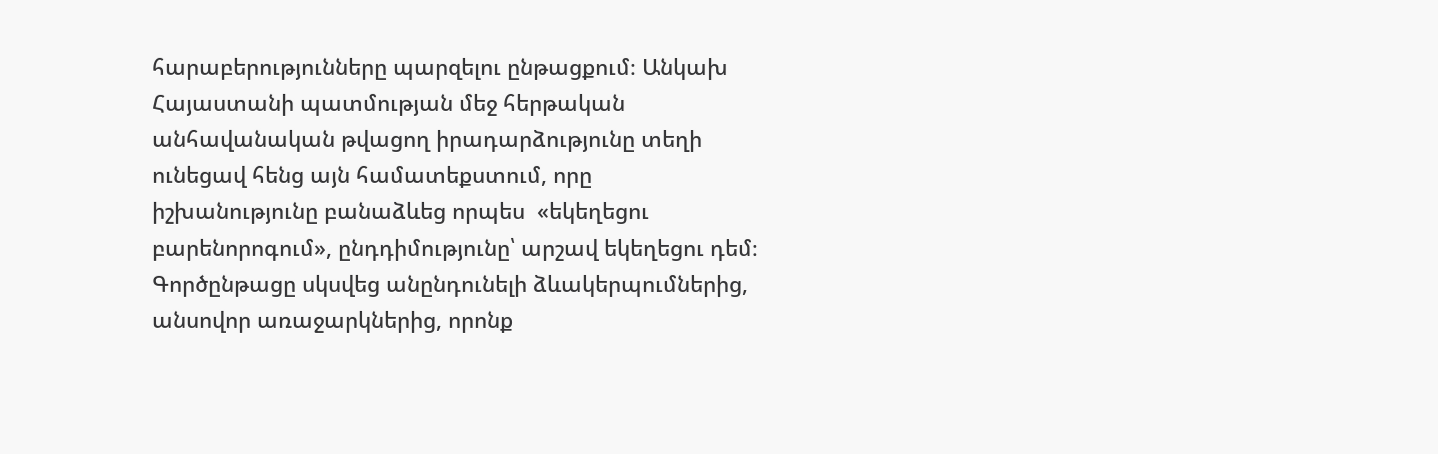հարաբերությունները պարզելու ընթացքում։ Անկախ Հայաստանի պատմության մեջ հերթական անհավանական թվացող իրադարձությունը տեղի ունեցավ հենց այն համատեքստում, որը իշխանությունը բանաձևեց որպես  «եկեղեցու բարենորոգում», ընդդիմությունը՝ արշավ եկեղեցու դեմ։ Գործընթացը սկսվեց անընդունելի ձևակերպումներից, անսովոր առաջարկներից, որոնք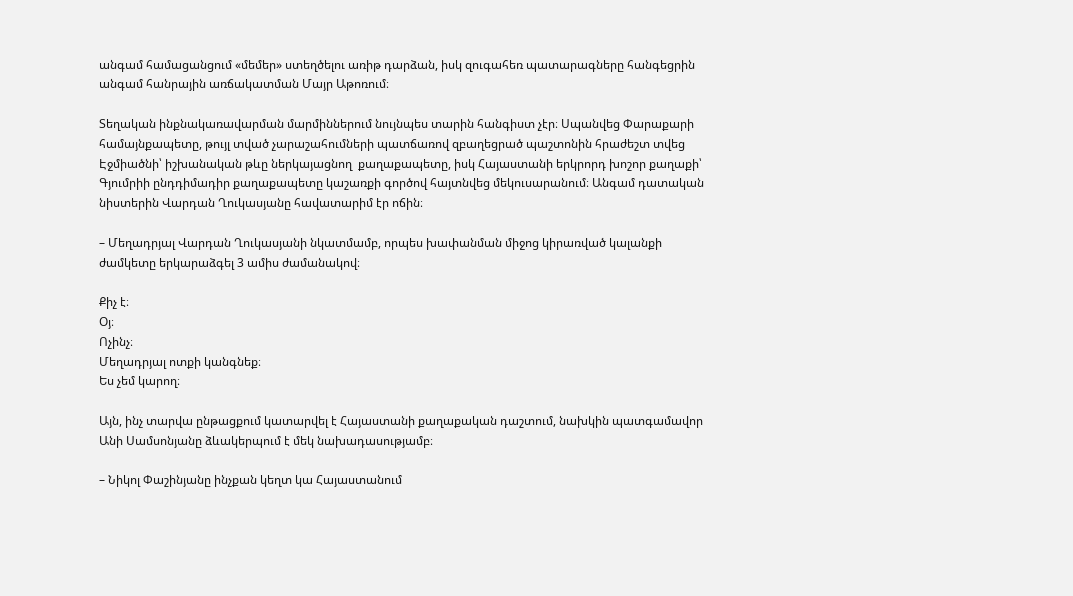անգամ համացանցում «մեմեր» ստեղծելու առիթ դարձան, իսկ զուգահեռ պատարագները հանգեցրին անգամ հանրային առճակատման Մայր Աթոռում։

Տեղական ինքնակառավարման մարմիններում նույնպես տարին հանգիստ չէր։ Սպանվեց Փարաքարի համայնքապետը, թույլ տված չարաշահումների պատճառով զբաղեցրած պաշտոնին հրաժեշտ տվեց Էջմիածնի՝ իշխանական թևը ներկայացնող  քաղաքապետը, իսկ Հայաստանի երկրորդ խոշոր քաղաքի՝ Գյումրիի ընդդիմադիր քաղաքապետը կաշառքի գործով հայտնվեց մեկուսարանում։ Անգամ դատական նիստերին Վարդան Ղուկասյանը հավատարիմ էր ոճին։

– Մեղադրյալ Վարդան Ղուկասյանի նկատմամբ, որպես խափանման միջոց կիրառված կալանքի ժամկետը երկարաձգել 3 ամիս ժամանակով։

Քիչ է։
Օյ։
Ոչինչ։
Մեղադրյալ ոտքի կանգնեք։
Ես չեմ կարող։

Այն, ինչ տարվա ընթացքում կատարվել է Հայաստանի քաղաքական դաշտում, նախկին պատգամավոր Անի Սամսոնյանը ձևակերպում է մեկ նախադասությամբ։

– Նիկոլ Փաշինյանը ինչքան կեղտ կա Հայաստանում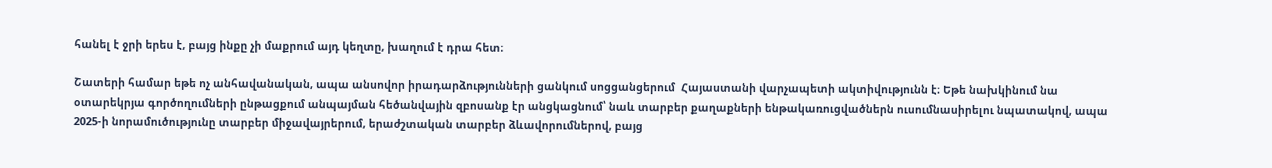հանել է ջրի երես է, բայց ինքը չի մաքրում այդ կեղտը, խաղում է դրա հետ։

Շատերի համար եթե ոչ անհավանական, ապա անսովոր իրադարձությունների ցանկում սոցցանցերում  Հայաստանի վարչապետի ակտիվությունն է։ Եթե նախկինում նա օտարեկրյա գործողումների ընթացքում անպայման հեծանվային զբոսանք էր անցկացնում՝ նաև տարբեր քաղաքների ենթակառուցվածներն ուսումնասիրելու նպատակով, ապա 2025-ի նորամուծությունը տարբեր միջավայրերում, երաժշտական տարբեր ձևավորումներով, բայց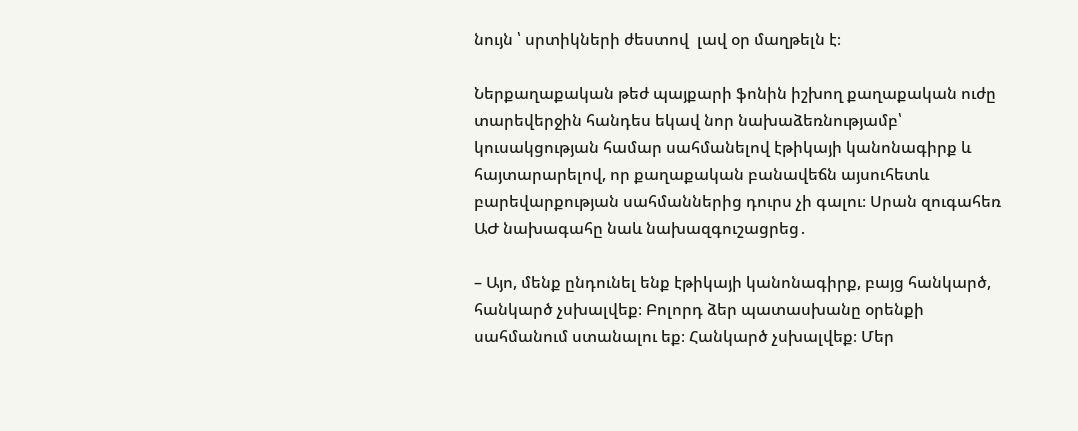նույն ՝ սրտիկների ժեստով  լավ օր մաղթելն է։

Ներքաղաքական թեժ պայքարի ֆոնին իշխող քաղաքական ուժը տարեվերջին հանդես եկավ նոր նախաձեռնությամբ՝ կուսակցության համար սահմանելով էթիկայի կանոնագիրք և հայտարարելով, որ քաղաքական բանավեճն այսուհետև բարեվարքության սահմաններից դուրս չի գալու։ Սրան զուգահեռ  ԱԺ նախագահը նաև նախազգուշացրեց․

– Այո, մենք ընդունել ենք էթիկայի կանոնագիրք, բայց հանկարծ, հանկարծ չսխալվեք։ Բոլորդ ձեր պատասխանը օրենքի սահմանում ստանալու եք։ Հանկարծ չսխալվեք։ Մեր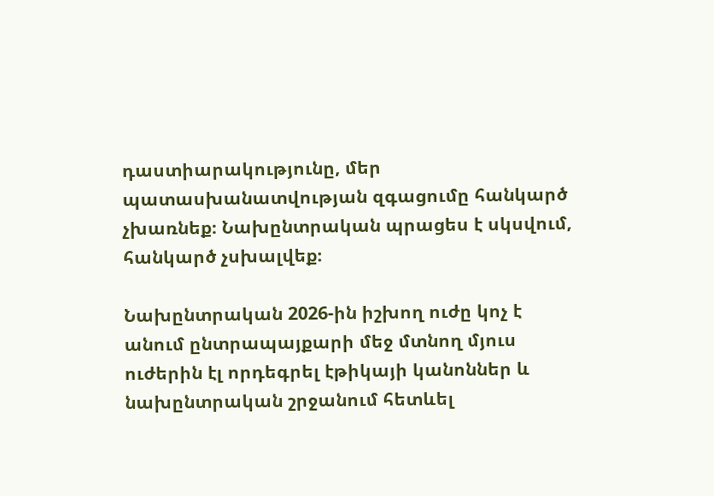դաստիարակությունը, մեր պատասխանատվության զգացումը հանկարծ չխառնեք։ Նախընտրական պրացես է սկսվում, հանկարծ չսխալվեք։

Նախընտրական 2026-ին իշխող ուժը կոչ է անում ընտրապայքարի մեջ մտնող մյուս ուժերին էլ որդեգրել էթիկայի կանոններ և նախընտրական շրջանում հետևել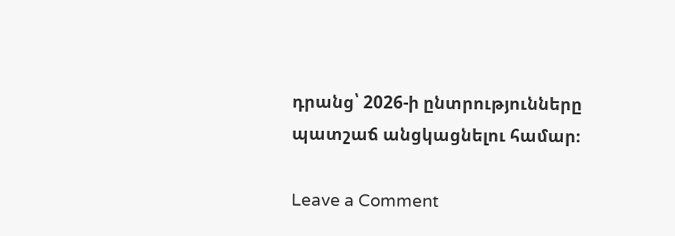դրանց՝ 2026-ի ընտրությունները պատշաճ անցկացնելու համար։

Leave a Comment